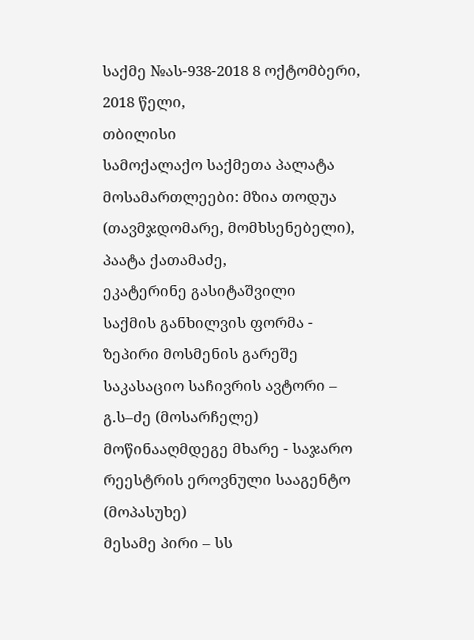საქმე №ას-938-2018 8 ოქტომბერი, 2018 წელი,
თბილისი
სამოქალაქო საქმეთა პალატა
მოსამართლეები: მზია თოდუა (თავმჯდომარე, მომხსენებელი),
პაატა ქათამაძე,
ეკატერინე გასიტაშვილი
საქმის განხილვის ფორმა - ზეპირი მოსმენის გარეშე
საკასაციო საჩივრის ავტორი – გ.ს–ძე (მოსარჩელე)
მოწინააღმდეგე მხარე - საჯარო რეესტრის ეროვნული სააგენტო (მოპასუხე)
მესამე პირი – სს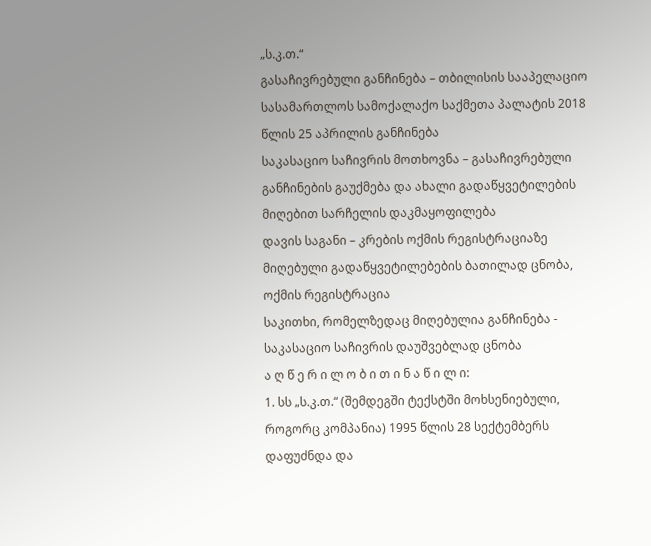„ს.კ.თ.“
გასაჩივრებული განჩინება – თბილისის სააპელაციო სასამართლოს სამოქალაქო საქმეთა პალატის 2018 წლის 25 აპრილის განჩინება
საკასაციო საჩივრის მოთხოვნა – გასაჩივრებული განჩინების გაუქმება და ახალი გადაწყვეტილების მიღებით სარჩელის დაკმაყოფილება
დავის საგანი – კრების ოქმის რეგისტრაციაზე მიღებული გადაწყვეტილებების ბათილად ცნობა, ოქმის რეგისტრაცია
საკითხი, რომელზედაც მიღებულია განჩინება - საკასაციო საჩივრის დაუშვებლად ცნობა
ა ღ წ ე რ ი ლ ო ბ ი თ ი ნ ა წ ი ლ ი:
1. სს „ს.კ.თ.“ (შემდეგში ტექსტში მოხსენიებული, როგორც კომპანია) 1995 წლის 28 სექტემბერს დაფუძნდა და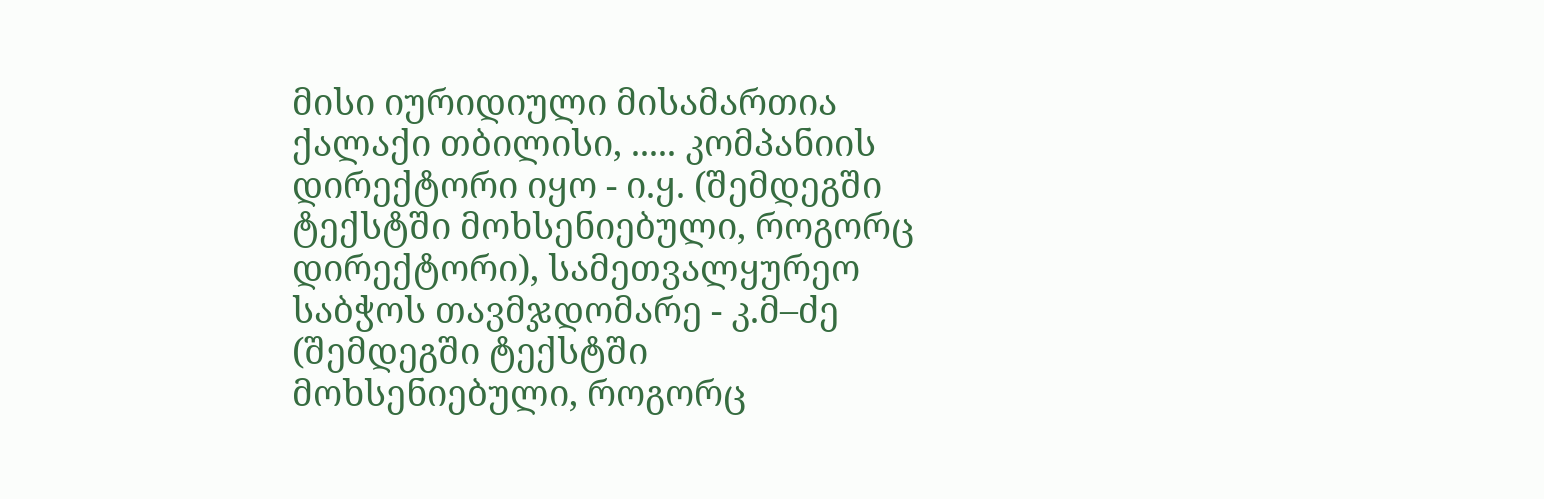მისი იურიდიული მისამართია ქალაქი თბილისი, ..... კომპანიის დირექტორი იყო - ი.ყ. (შემდეგში ტექსტში მოხსენიებული, როგორც დირექტორი), სამეთვალყურეო საბჭოს თავმჯდომარე - კ.მ–ძე (შემდეგში ტექსტში მოხსენიებული, როგორც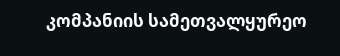კომპანიის სამეთვალყურეო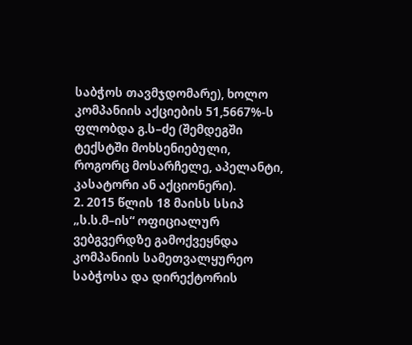საბჭოს თავმჯდომარე), ხოლო კომპანიის აქციების 51,5667%-ს ფლობდა გ.ს–ძე (შემდეგში ტექსტში მოხსენიებული, როგორც მოსარჩელე, აპელანტი, კასატორი ან აქციონერი).
2. 2015 წლის 18 მაისს სსიპ „ს.ს.მ–ის“ ოფიციალურ ვებგვერდზე გამოქვეყნდა კომპანიის სამეთვალყურეო საბჭოსა და დირექტორის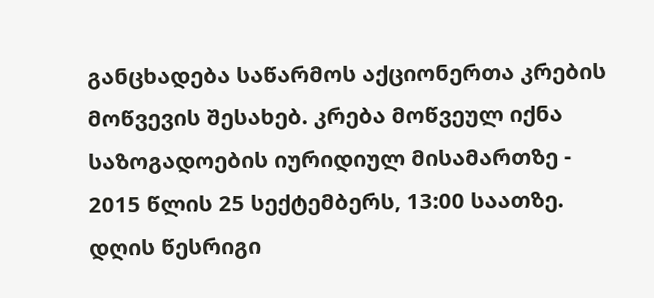განცხადება საწარმოს აქციონერთა კრების მოწვევის შესახებ. კრება მოწვეულ იქნა საზოგადოების იურიდიულ მისამართზე - 2015 წლის 25 სექტემბერს, 13:00 საათზე. დღის წესრიგი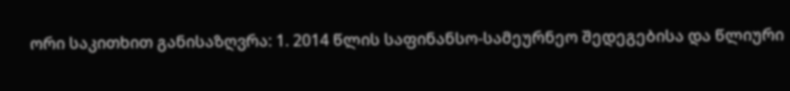ორი საკითხით განისაზღვრა: 1. 2014 წლის საფინანსო-სამეურნეო შედეგებისა და წლიური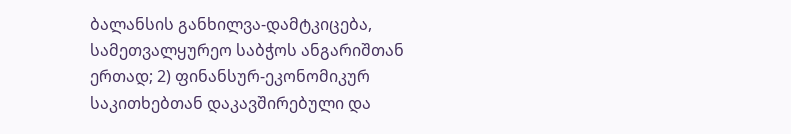ბალანსის განხილვა-დამტკიცება, სამეთვალყურეო საბჭოს ანგარიშთან ერთად; 2) ფინანსურ-ეკონომიკურ საკითხებთან დაკავშირებული და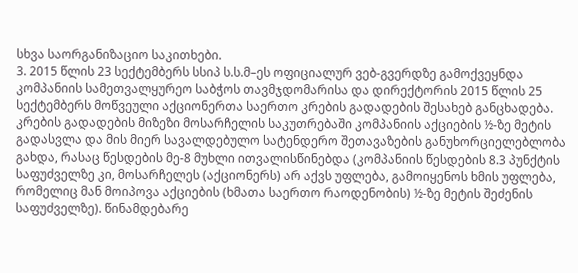სხვა საორგანიზაციო საკითხები.
3. 2015 წლის 23 სექტემბერს სსიპ ს.ს.მ–ეს ოფიციალურ ვებ-გვერდზე გამოქვეყნდა კომპანიის სამეთვალყურეო საბჭოს თავმჯდომარისა და დირექტორის 2015 წლის 25 სექტემბერს მოწვეული აქციონერთა საერთო კრების გადადების შესახებ განცხადება. კრების გადადების მიზეზი მოსარჩელის საკუთრებაში კომპანიის აქციების ½-ზე მეტის გადასვლა და მის მიერ სავალდებულო სატენდერო შეთავაზების განუხორციელებლობა გახდა, რასაც წესდების მე-8 მუხლი ითვალისწინებდა (კომპანიის წესდების 8.3 პუნქტის საფუძველზე კი, მოსარჩელეს (აქციონერს) არ აქვს უფლება, გამოიყენოს ხმის უფლება, რომელიც მან მოიპოვა აქციების (ხმათა საერთო რაოდენობის) ½-ზე მეტის შეძენის საფუძველზე). წინამდებარე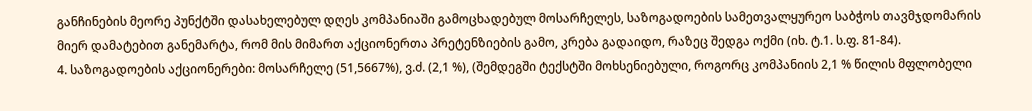განჩინების მეორე პუნქტში დასახელებულ დღეს კომპანიაში გამოცხადებულ მოსარჩელეს, საზოგადოების სამეთვალყურეო საბჭოს თავმჯდომარის მიერ დამატებით განემარტა, რომ მის მიმართ აქციონერთა პრეტენზიების გამო, კრება გადაიდო, რაზეც შედგა ოქმი (იხ. ტ.1. ს.ფ. 81-84).
4. საზოგადოების აქციონერები: მოსარჩელე (51,5667%), ვ.ძ. (2,1 %), (შემდეგში ტექსტში მოხსენიებული, როგორც კომპანიის 2,1 % წილის მფლობელი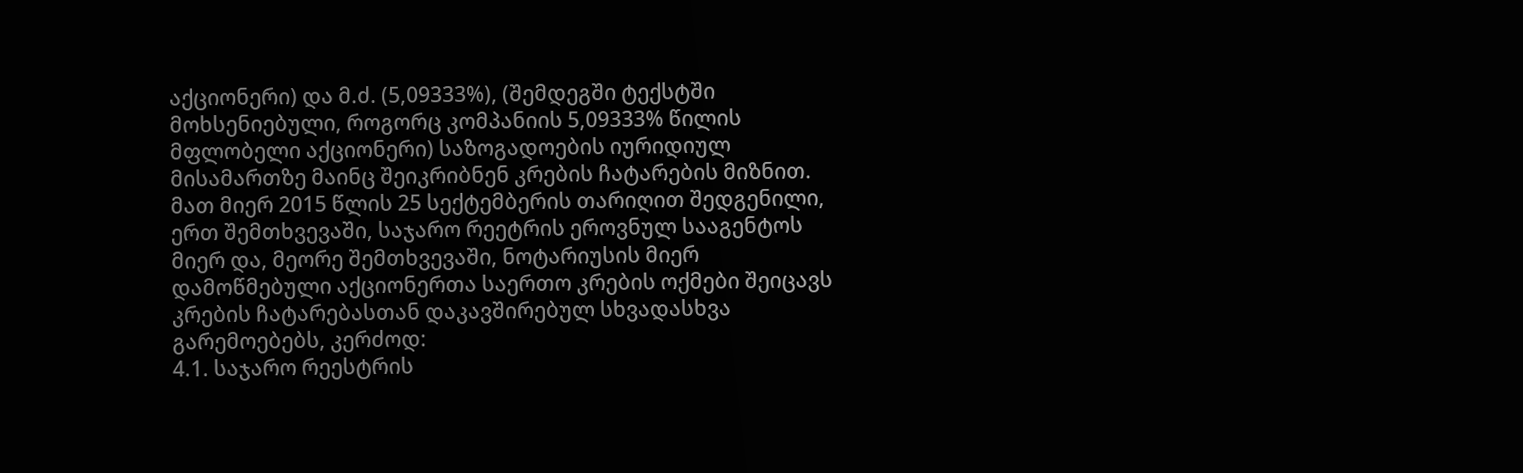აქციონერი) და მ.ძ. (5,09333%), (შემდეგში ტექსტში მოხსენიებული, როგორც კომპანიის 5,09333% წილის მფლობელი აქციონერი) საზოგადოების იურიდიულ მისამართზე მაინც შეიკრიბნენ კრების ჩატარების მიზნით. მათ მიერ 2015 წლის 25 სექტემბერის თარიღით შედგენილი, ერთ შემთხვევაში, საჯარო რეეტრის ეროვნულ სააგენტოს მიერ და, მეორე შემთხვევაში, ნოტარიუსის მიერ დამოწმებული აქციონერთა საერთო კრების ოქმები შეიცავს კრების ჩატარებასთან დაკავშირებულ სხვადასხვა გარემოებებს, კერძოდ:
4.1. საჯარო რეესტრის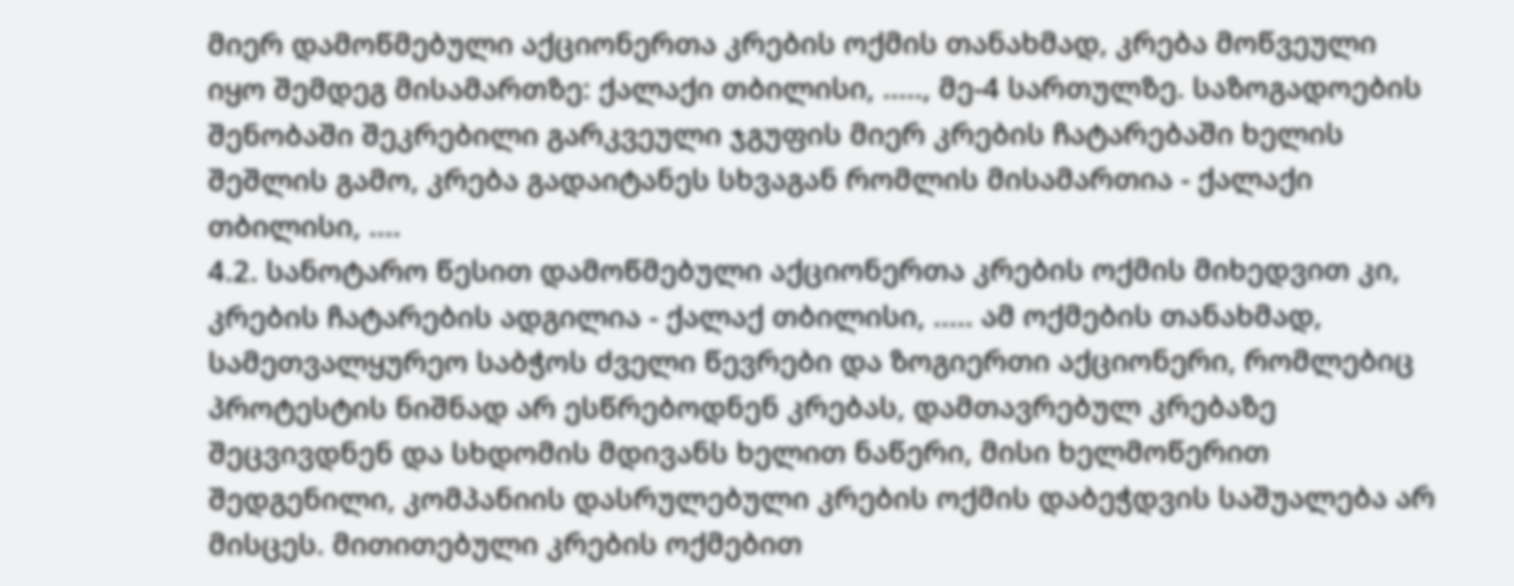მიერ დამოწმებული აქციონერთა კრების ოქმის თანახმად, კრება მოწვეული იყო შემდეგ მისამართზე: ქალაქი თბილისი, ....., მე-4 სართულზე. საზოგადოების შენობაში შეკრებილი გარკვეული ჯგუფის მიერ კრების ჩატარებაში ხელის შეშლის გამო, კრება გადაიტანეს სხვაგან რომლის მისამართია - ქალაქი თბილისი, ....
4.2. სანოტარო წესით დამოწმებული აქციონერთა კრების ოქმის მიხედვით კი, კრების ჩატარების ადგილია - ქალაქ თბილისი, ..... ამ ოქმების თანახმად, სამეთვალყურეო საბჭოს ძველი წევრები და ზოგიერთი აქციონერი, რომლებიც პროტესტის ნიშნად არ ესწრებოდნენ კრებას, დამთავრებულ კრებაზე შეცვივდნენ და სხდომის მდივანს ხელით ნაწერი, მისი ხელმოწერით შედგენილი, კომპანიის დასრულებული კრების ოქმის დაბეჭდვის საშუალება არ მისცეს. მითითებული კრების ოქმებით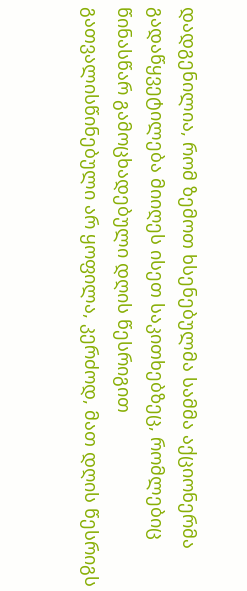დადგენილია, რომ ზემოთ ხსენებულმა სამმა აქციონერმა გადაწყვეტილება მიიღეს ისეთ საკითხებზეც, რომლებიც წინასწარ გამოცხადებული დღის წესრიგით გათვალისწინებული არ ყოფილა, კერძოდ, მათ დღის წესრიგს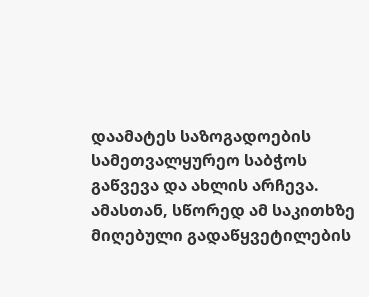დაამატეს საზოგადოების სამეთვალყურეო საბჭოს გაწვევა და ახლის არჩევა. ამასთან, სწორედ ამ საკითხზე მიღებული გადაწყვეტილების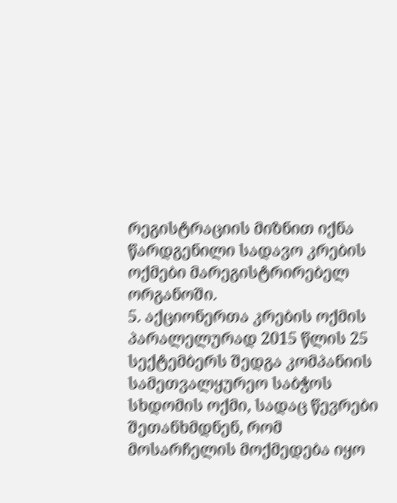რეგისტრაციის მიზნით იქნა წარდგენილი სადავო კრების ოქმები მარეგისტრირებელ ორგანოში.
5. აქციონერთა კრების ოქმის პარალელურად 2015 წლის 25 სექტემბერს შედგა კომპანიის სამეთვალყურეო საბჭოს სხდომის ოქმი, სადაც წევრები შეთანხმდნენ, რომ მოსარჩელის მოქმედება იყო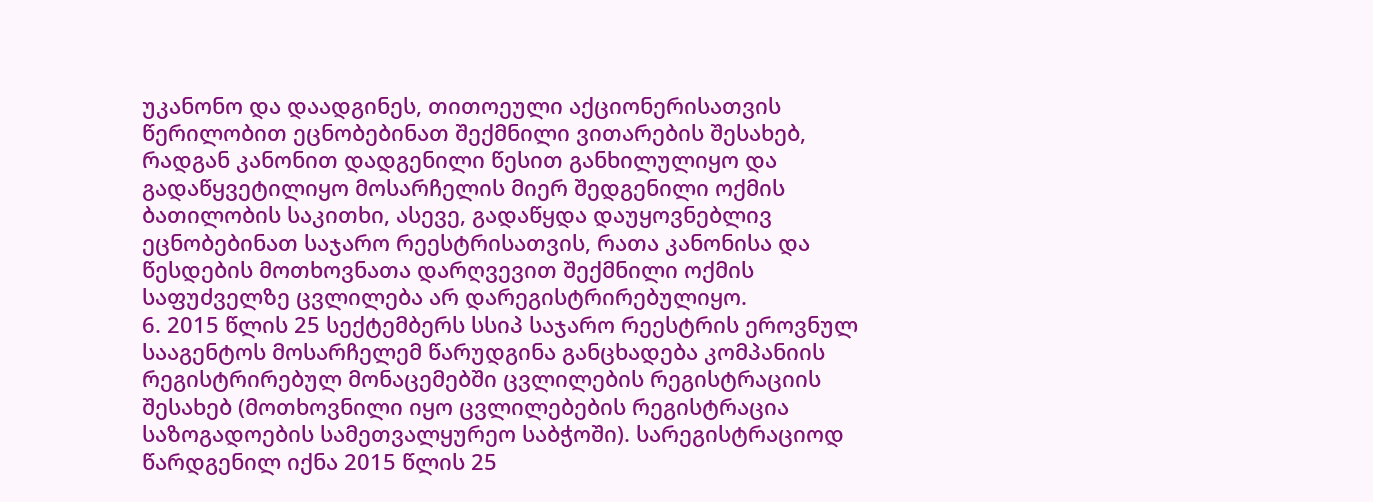უკანონო და დაადგინეს, თითოეული აქციონერისათვის წერილობით ეცნობებინათ შექმნილი ვითარების შესახებ, რადგან კანონით დადგენილი წესით განხილულიყო და გადაწყვეტილიყო მოსარჩელის მიერ შედგენილი ოქმის ბათილობის საკითხი, ასევე, გადაწყდა დაუყოვნებლივ ეცნობებინათ საჯარო რეესტრისათვის, რათა კანონისა და წესდების მოთხოვნათა დარღვევით შექმნილი ოქმის საფუძველზე ცვლილება არ დარეგისტრირებულიყო.
6. 2015 წლის 25 სექტემბერს სსიპ საჯარო რეესტრის ეროვნულ სააგენტოს მოსარჩელემ წარუდგინა განცხადება კომპანიის რეგისტრირებულ მონაცემებში ცვლილების რეგისტრაციის შესახებ (მოთხოვნილი იყო ცვლილებების რეგისტრაცია საზოგადოების სამეთვალყურეო საბჭოში). სარეგისტრაციოდ წარდგენილ იქნა 2015 წლის 25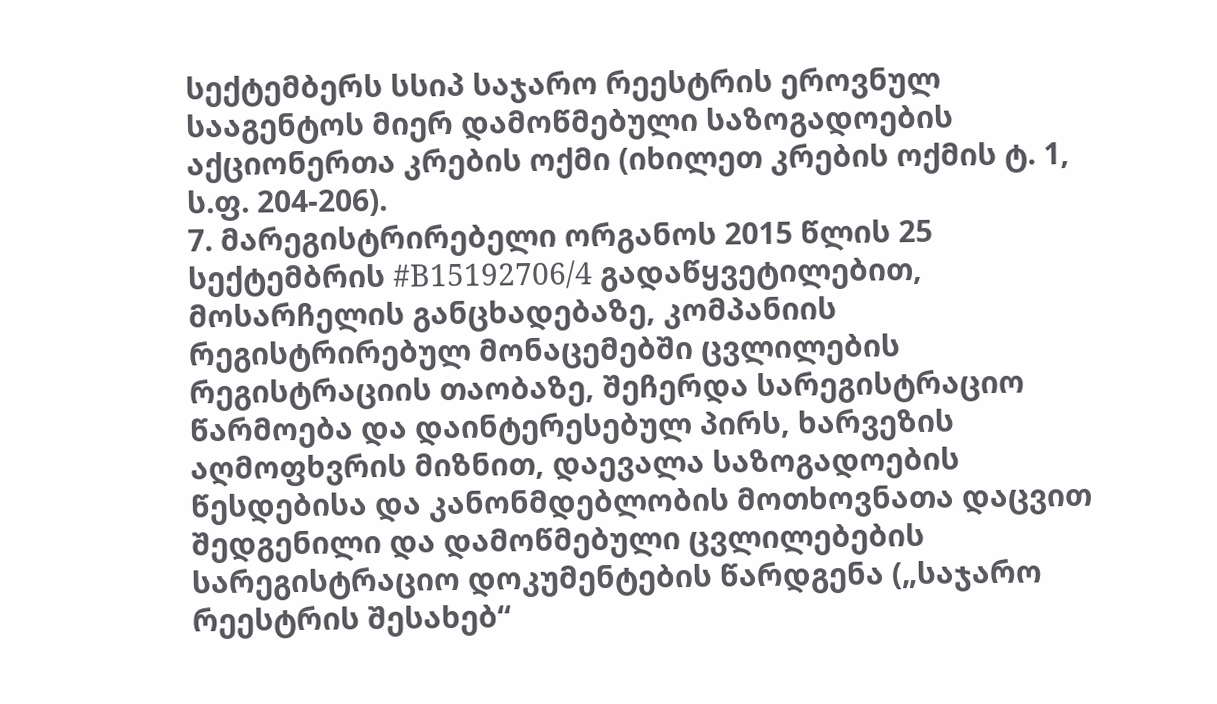სექტემბერს სსიპ საჯარო რეესტრის ეროვნულ სააგენტოს მიერ დამოწმებული საზოგადოების აქციონერთა კრების ოქმი (იხილეთ კრების ოქმის ტ. 1, ს.ფ. 204-206).
7. მარეგისტრირებელი ორგანოს 2015 წლის 25 სექტემბრის #B15192706/4 გადაწყვეტილებით, მოსარჩელის განცხადებაზე, კომპანიის რეგისტრირებულ მონაცემებში ცვლილების რეგისტრაციის თაობაზე, შეჩერდა სარეგისტრაციო წარმოება და დაინტერესებულ პირს, ხარვეზის აღმოფხვრის მიზნით, დაევალა საზოგადოების წესდებისა და კანონმდებლობის მოთხოვნათა დაცვით შედგენილი და დამოწმებული ცვლილებების სარეგისტრაციო დოკუმენტების წარდგენა („საჯარო რეესტრის შესახებ“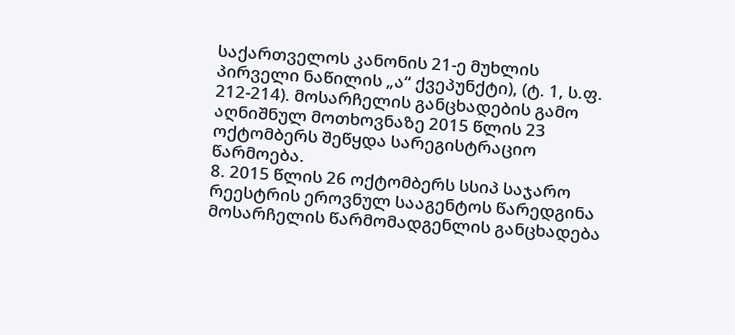საქართველოს კანონის 21-ე მუხლის პირველი ნაწილის „ა“ ქვეპუნქტი), (ტ. 1, ს.ფ. 212-214). მოსარჩელის განცხადების გამო აღნიშნულ მოთხოვნაზე 2015 წლის 23 ოქტომბერს შეწყდა სარეგისტრაციო წარმოება.
8. 2015 წლის 26 ოქტომბერს სსიპ საჯარო რეესტრის ეროვნულ სააგენტოს წარედგინა მოსარჩელის წარმომადგენლის განცხადება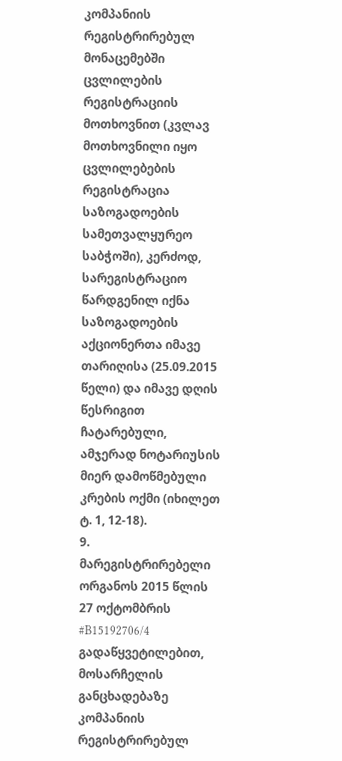კომპანიის რეგისტრირებულ მონაცემებში ცვლილების რეგისტრაციის მოთხოვნით (კვლავ მოთხოვნილი იყო ცვლილებების რეგისტრაცია საზოგადოების სამეთვალყურეო საბჭოში), კერძოდ, სარეგისტრაციო წარდგენილ იქნა საზოგადოების აქციონერთა იმავე თარიღისა (25.09.2015 წელი) და იმავე დღის წესრიგით ჩატარებული, ამჯერად ნოტარიუსის მიერ დამოწმებული კრების ოქმი (იხილეთ ტ. 1, 12-18).
9. მარეგისტრირებელი ორგანოს 2015 წლის 27 ოქტომბრის #B15192706/4 გადაწყვეტილებით, მოსარჩელის განცხადებაზე კომპანიის რეგისტრირებულ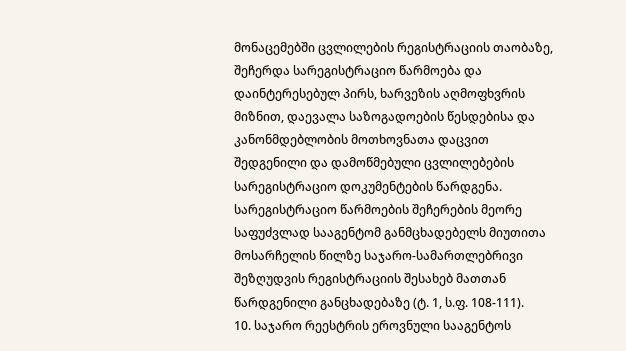მონაცემებში ცვლილების რეგისტრაციის თაობაზე, შეჩერდა სარეგისტრაციო წარმოება და დაინტერესებულ პირს, ხარვეზის აღმოფხვრის მიზნით, დაევალა საზოგადოების წესდებისა და კანონმდებლობის მოთხოვნათა დაცვით შედგენილი და დამოწმებული ცვლილებების სარეგისტრაციო დოკუმენტების წარდგენა. სარეგისტრაციო წარმოების შეჩერების მეორე საფუძვლად სააგენტომ განმცხადებელს მიუთითა მოსარჩელის წილზე საჯარო-სამართლებრივი შეზღუდვის რეგისტრაციის შესახებ მათთან წარდგენილი განცხადებაზე (ტ. 1, ს.ფ. 108-111).
10. საჯარო რეესტრის ეროვნული სააგენტოს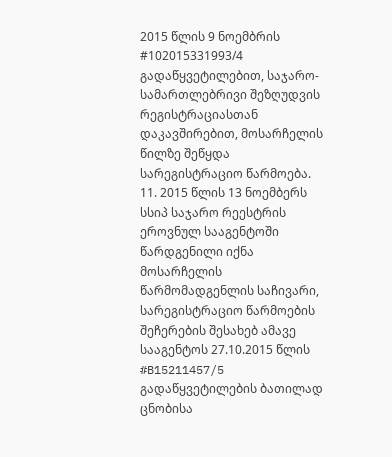2015 წლის 9 ნოემბრის #102015331993/4 გადაწყვეტილებით, საჯარო-სამართლებრივი შეზღუდვის რეგისტრაციასთან დაკავშირებით, მოსარჩელის წილზე შეწყდა სარეგისტრაციო წარმოება.
11. 2015 წლის 13 ნოემბერს სსიპ საჯარო რეესტრის ეროვნულ სააგენტოში წარდგენილი იქნა მოსარჩელის წარმომადგენლის საჩივარი, სარეგისტრაციო წარმოების შეჩერების შესახებ ამავე სააგენტოს 27.10.2015 წლის #B15211457/5 გადაწყვეტილების ბათილად ცნობისა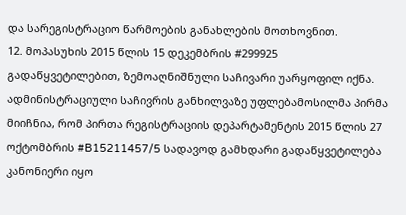და სარეგისტრაციო წარმოების განახლების მოთხოვნით.
12. მოპასუხის 2015 წლის 15 დეკემბრის #299925 გადაწყვეტილებით, ზემოაღნიშნული საჩივარი უარყოფილ იქნა. ადმინისტრაციული საჩივრის განხილვაზე უფლებამოსილმა პირმა მიიჩნია, რომ პირთა რეგისტრაციის დეპარტამენტის 2015 წლის 27 ოქტომბრის #B15211457/5 სადავოდ გამხდარი გადაწყვეტილება კანონიერი იყო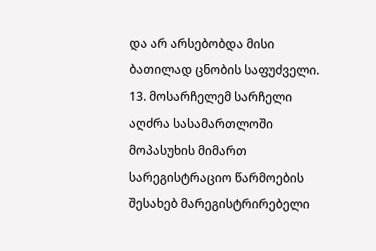და არ არსებობდა მისი ბათილად ცნობის საფუძველი.
13. მოსარჩელემ სარჩელი აღძრა სასამართლოში მოპასუხის მიმართ სარეგისტრაციო წარმოების შესახებ მარეგისტრირებელი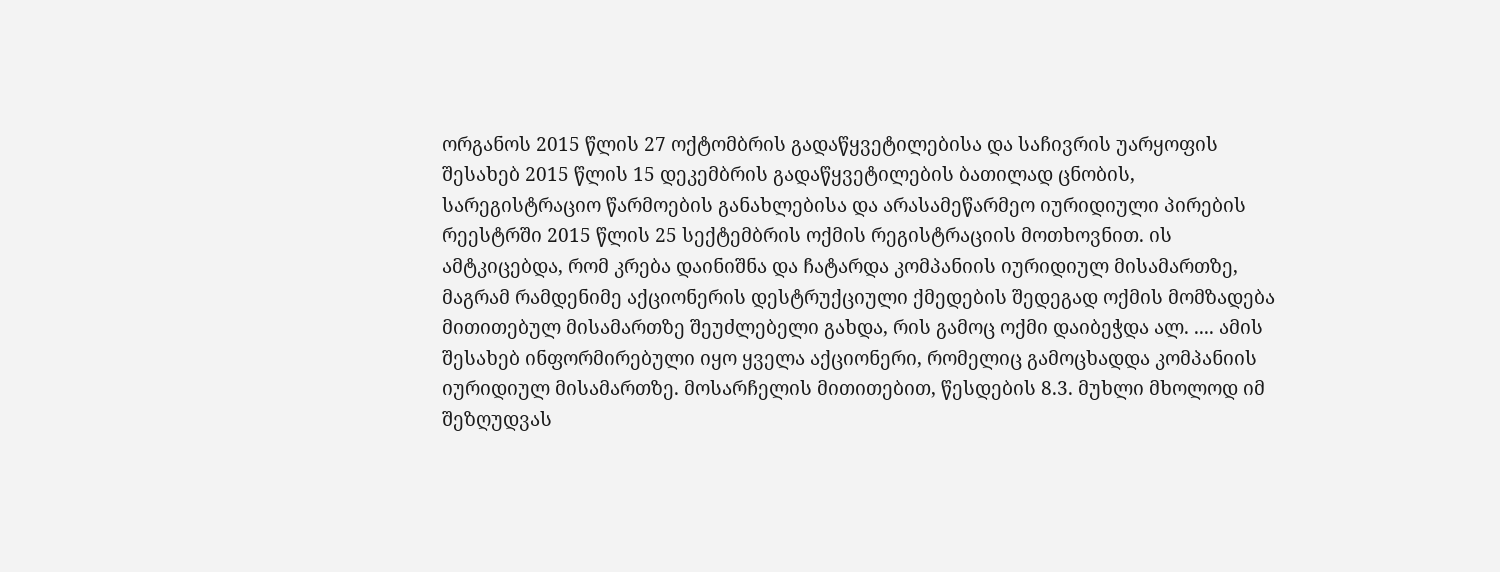ორგანოს 2015 წლის 27 ოქტომბრის გადაწყვეტილებისა და საჩივრის უარყოფის შესახებ 2015 წლის 15 დეკემბრის გადაწყვეტილების ბათილად ცნობის, სარეგისტრაციო წარმოების განახლებისა და არასამეწარმეო იურიდიული პირების რეესტრში 2015 წლის 25 სექტემბრის ოქმის რეგისტრაციის მოთხოვნით. ის ამტკიცებდა, რომ კრება დაინიშნა და ჩატარდა კომპანიის იურიდიულ მისამართზე, მაგრამ რამდენიმე აქციონერის დესტრუქციული ქმედების შედეგად ოქმის მომზადება მითითებულ მისამართზე შეუძლებელი გახდა, რის გამოც ოქმი დაიბეჭდა ალ. .... ამის შესახებ ინფორმირებული იყო ყველა აქციონერი, რომელიც გამოცხადდა კომპანიის იურიდიულ მისამართზე. მოსარჩელის მითითებით, წესდების 8.3. მუხლი მხოლოდ იმ შეზღუდვას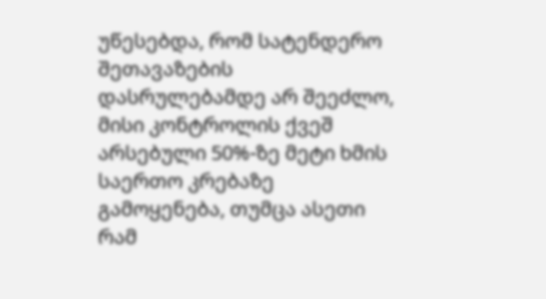უწესებდა, რომ სატენდერო შეთავაზების დასრულებამდე არ შეეძლო, მისი კონტროლის ქვეშ არსებული 50%-ზე მეტი ხმის საერთო კრებაზე გამოყენება, თუმცა ასეთი რამ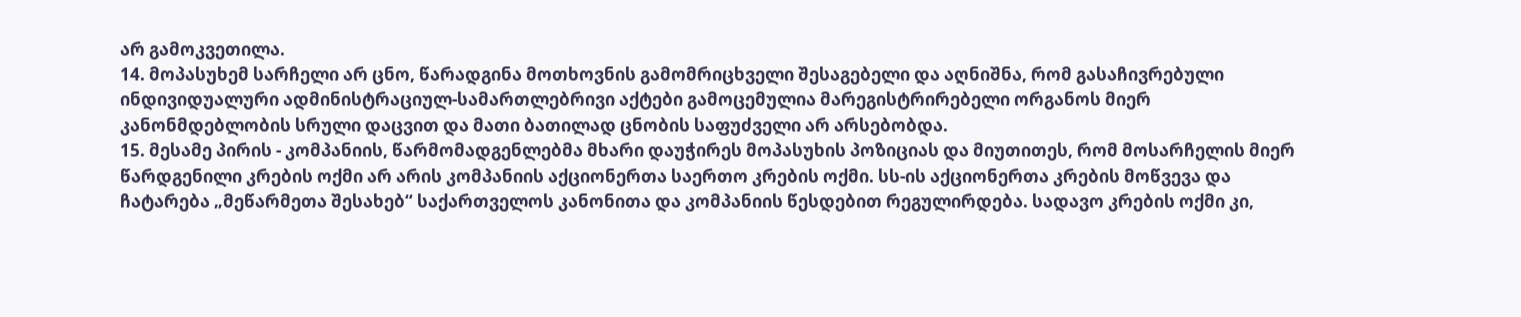არ გამოკვეთილა.
14. მოპასუხემ სარჩელი არ ცნო, წარადგინა მოთხოვნის გამომრიცხველი შესაგებელი და აღნიშნა, რომ გასაჩივრებული ინდივიდუალური ადმინისტრაციულ-სამართლებრივი აქტები გამოცემულია მარეგისტრირებელი ორგანოს მიერ კანონმდებლობის სრული დაცვით და მათი ბათილად ცნობის საფუძველი არ არსებობდა.
15. მესამე პირის - კომპანიის, წარმომადგენლებმა მხარი დაუჭირეს მოპასუხის პოზიციას და მიუთითეს, რომ მოსარჩელის მიერ წარდგენილი კრების ოქმი არ არის კომპანიის აქციონერთა საერთო კრების ოქმი. სს-ის აქციონერთა კრების მოწვევა და ჩატარება „მეწარმეთა შესახებ“ საქართველოს კანონითა და კომპანიის წესდებით რეგულირდება. სადავო კრების ოქმი კი,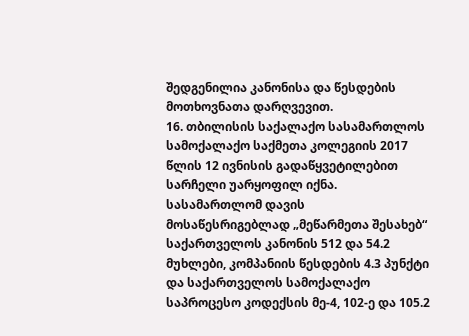შედგენილია კანონისა და წესდების მოთხოვნათა დარღვევით.
16. თბილისის საქალაქო სასამართლოს სამოქალაქო საქმეთა კოლეგიის 2017 წლის 12 ივნისის გადაწყვეტილებით სარჩელი უარყოფილ იქნა. სასამართლომ დავის მოსაწესრიგებლად „მეწარმეთა შესახებ“ საქართველოს კანონის 512 და 54.2 მუხლები, კომპანიის წესდების 4.3 პუნქტი და საქართველოს სამოქალაქო საპროცესო კოდექსის მე-4, 102-ე და 105.2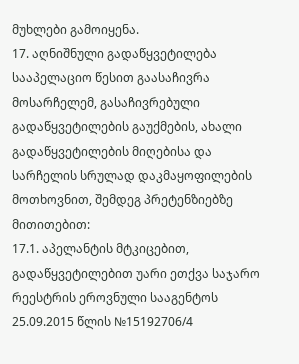მუხლები გამოიყენა.
17. აღნიშნული გადაწყვეტილება სააპელაციო წესით გაასაჩივრა მოსარჩელემ, გასაჩივრებული გადაწყვეტილების გაუქმების, ახალი გადაწყვეტილების მიღებისა და სარჩელის სრულად დაკმაყოფილების მოთხოვნით, შემდეგ პრეტენზიებზე მითითებით:
17.1. აპელანტის მტკიცებით, გადაწყვეტილებით უარი ეთქვა საჯარო რეესტრის ეროვნული სააგენტოს 25.09.2015 წლის №15192706/4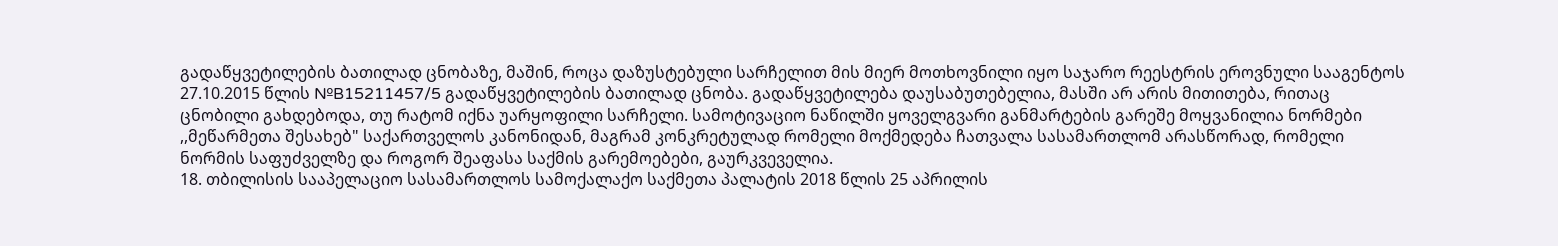გადაწყვეტილების ბათილად ცნობაზე, მაშინ, როცა დაზუსტებული სარჩელით მის მიერ მოთხოვნილი იყო საჯარო რეესტრის ეროვნული სააგენტოს 27.10.2015 წლის №B15211457/5 გადაწყვეტილების ბათილად ცნობა. გადაწყვეტილება დაუსაბუთებელია, მასში არ არის მითითება, რითაც ცნობილი გახდებოდა, თუ რატომ იქნა უარყოფილი სარჩელი. სამოტივაციო ნაწილში ყოველგვარი განმარტების გარეშე მოყვანილია ნორმები ,,მეწარმეთა შესახებ" საქართველოს კანონიდან, მაგრამ კონკრეტულად რომელი მოქმედება ჩათვალა სასამართლომ არასწორად, რომელი ნორმის საფუძველზე და როგორ შეაფასა საქმის გარემოებები, გაურკვეველია.
18. თბილისის სააპელაციო სასამართლოს სამოქალაქო საქმეთა პალატის 2018 წლის 25 აპრილის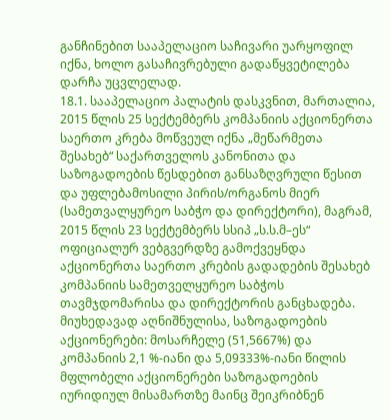განჩინებით სააპელაციო საჩივარი უარყოფილ იქნა, ხოლო გასაჩივრებული გადაწყვეტილება დარჩა უცვლელად.
18.1. სააპელაციო პალატის დასკვნით, მართალია, 2015 წლის 25 სექტემბერს კომპანიის აქციონერთა საერთო კრება მოწვეულ იქნა „მეწარმეთა შესახებ“ საქართველოს კანონითა და საზოგადოების წესდებით განსაზღვრული წესით და უფლებამოსილი პირის/ორგანოს მიერ (სამეთვალყურეო საბჭო და დირექტორი), მაგრამ, 2015 წლის 23 სექტემბერს სსიპ „ს.ს.მ–ეს“ ოფიციალურ ვებგვერდზე გამოქვეყნდა აქციონერთა საერთო კრების გადადების შესახებ კომპანიის სამეთველყურეო საბჭოს თავმჯდომარისა და დირექტორის განცხადება. მიუხედავად აღნიშნულისა, საზოგადოების აქციონერები: მოსარჩელე (51,5667%) და კომპანიის 2,1 %-იანი და 5,09333%-იანი წილის მფლობელი აქციონერები საზოგადოების იურიდიულ მისამართზე მაინც შეიკრიბნენ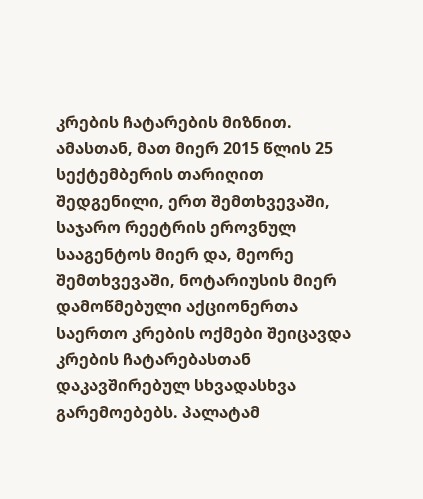კრების ჩატარების მიზნით. ამასთან, მათ მიერ 2015 წლის 25 სექტემბერის თარიღით შედგენილი, ერთ შემთხვევაში, საჯარო რეეტრის ეროვნულ სააგენტოს მიერ და, მეორე შემთხვევაში, ნოტარიუსის მიერ დამოწმებული აქციონერთა საერთო კრების ოქმები შეიცავდა კრების ჩატარებასთან დაკავშირებულ სხვადასხვა გარემოებებს. პალატამ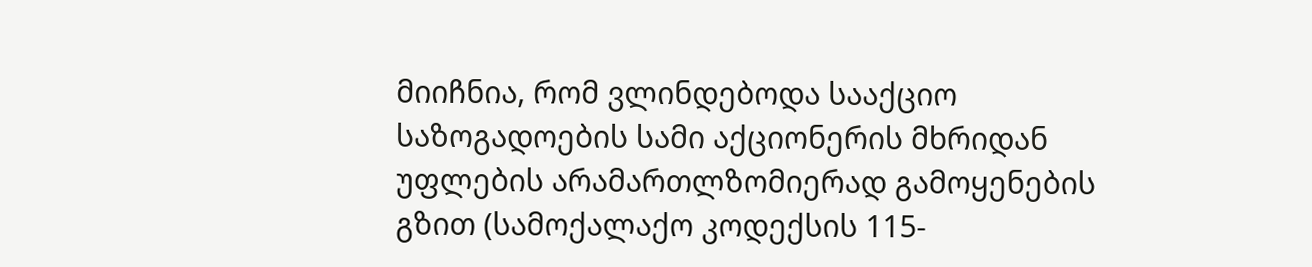მიიჩნია, რომ ვლინდებოდა სააქციო საზოგადოების სამი აქციონერის მხრიდან უფლების არამართლზომიერად გამოყენების გზით (სამოქალაქო კოდექსის 115-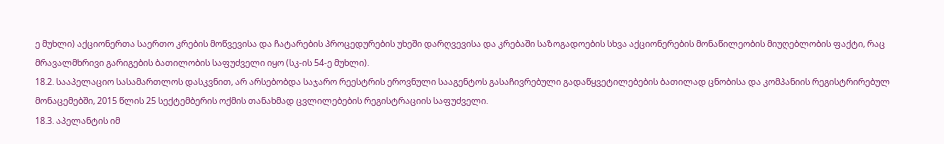ე მუხლი) აქციონერთა საერთო კრების მოწვევისა და ჩატარების პროცედურების უხეში დარღვევისა და კრებაში საზოგადოების სხვა აქციონერების მონაწილეობის მიუღებლობის ფაქტი, რაც მრავალმხრივი გარიგების ბათილობის საფუძველი იყო (სკ-ის 54-ე მუხლი).
18.2. სააპელაციო სასამართლოს დასკვნით, არ არსებობდა საჯარო რეესტრის ეროვნული სააგენტოს გასაჩივრებული გადაწყვეტილებების ბათილად ცნობისა და კომპანიის რეგისტრირებულ მონაცემებში, 2015 წლის 25 სექტემბერის ოქმის თანახმად ცვლილებების რეგისტრაციის საფუძველი.
18.3. აპელანტის იმ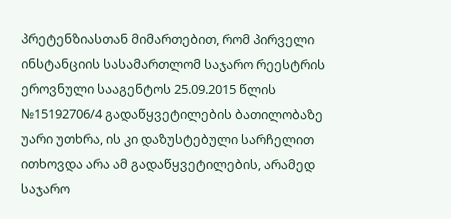პრეტენზიასთან მიმართებით, რომ პირველი ინსტანციის სასამართლომ საჯარო რეესტრის ეროვნული სააგენტოს 25.09.2015 წლის №15192706/4 გადაწყვეტილების ბათილობაზე უარი უთხრა, ის კი დაზუსტებული სარჩელით ითხოვდა არა ამ გადაწყვეტილების, არამედ საჯარო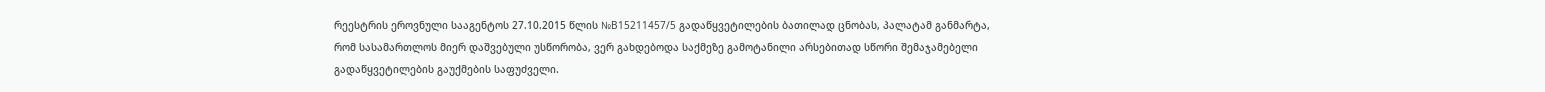რეესტრის ეროვნული სააგენტოს 27.10.2015 წლის №B15211457/5 გადაწყვეტილების ბათილად ცნობას, პალატამ განმარტა, რომ სასამართლოს მიერ დაშვებული უსწორობა, ვერ გახდებოდა საქმეზე გამოტანილი არსებითად სწორი შემაჯამებელი გადაწყვეტილების გაუქმების საფუძველი.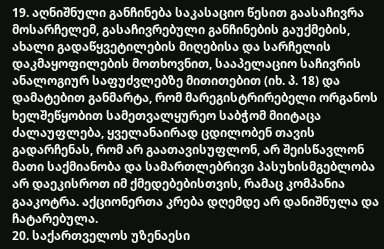19. აღნიშნული განჩინება საკასაციო წესით გაასაჩივრა მოსარჩელემ, გასაჩივრებული განჩინების გაუქმების, ახალი გადაწყვეტილების მიღებისა და სარჩელის დაკმაყოფილების მოთხოვნით, სააპელაციო საჩივრის ანალოგიურ საფუძვლებზე მითითებით (იხ. პ. 18) და დამატებით განმარტა, რომ მარეგისტრირებელი ორგანოს ხელშეწყობით სამეთვალყურეო საბჭომ მიიტაცა ძალაუფლება, ყველანაირად ცდილობენ თავის გადარჩენას, რომ არ გაათავისუფლონ, არ შეისწავლონ მათი საქმიანობა და სამართლებრივი პასუხისმგებლობა არ დაეკისროთ იმ ქმედებებისთვის, რამაც კომპანია გააკოტრა. აქციონერთა კრება დღემდე არ დანიშნულა და ჩატარებულა.
20. საქართველოს უზენაესი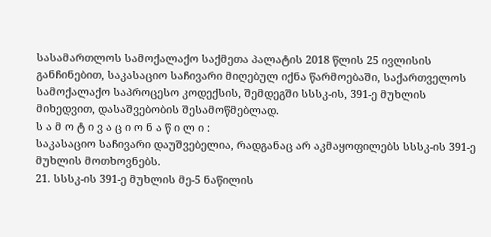სასამართლოს სამოქალაქო საქმეთა პალატის 2018 წლის 25 ივლისის განჩინებით, საკასაციო საჩივარი მიღებულ იქნა წარმოებაში, საქართველოს სამოქალაქო საპროცესო კოდექსის, შემდეგში სსსკ-ის, 391-ე მუხლის მიხედვით, დასაშვებობის შესამოწმებლად.
ს ა მ ო ტ ი ვ ა ც ი ო ნ ა წ ი ლ ი :
საკასაციო საჩივარი დაუშვებელია, რადგანაც არ აკმაყოფილებს სსსკ-ის 391-ე მუხლის მოთხოვნებს.
21. სსსკ-ის 391-ე მუხლის მე-5 ნაწილის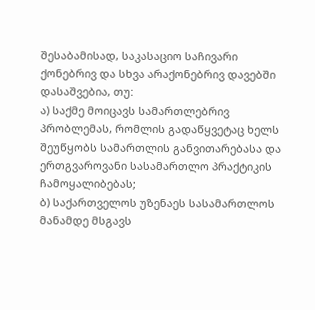შესაბამისად, საკასაციო საჩივარი ქონებრივ და სხვა არაქონებრივ დავებში დასაშვებია, თუ:
ა) საქმე მოიცავს სამართლებრივ პრობლემას, რომლის გადაწყვეტაც ხელს შეუწყობს სამართლის განვითარებასა და ერთგვაროვანი სასამართლო პრაქტიკის ჩამოყალიბებას;
ბ) საქართველოს უზენაეს სასამართლოს მანამდე მსგავს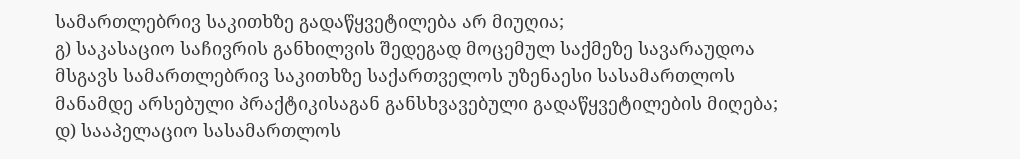სამართლებრივ საკითხზე გადაწყვეტილება არ მიუღია;
გ) საკასაციო საჩივრის განხილვის შედეგად მოცემულ საქმეზე სავარაუდოა მსგავს სამართლებრივ საკითხზე საქართველოს უზენაესი სასამართლოს მანამდე არსებული პრაქტიკისაგან განსხვავებული გადაწყვეტილების მიღება;
დ) სააპელაციო სასამართლოს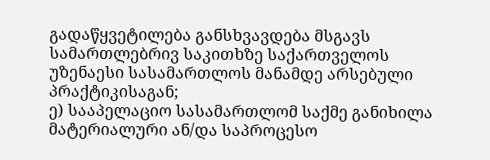გადაწყვეტილება განსხვავდება მსგავს სამართლებრივ საკითხზე საქართველოს უზენაესი სასამართლოს მანამდე არსებული პრაქტიკისაგან;
ე) სააპელაციო სასამართლომ საქმე განიხილა მატერიალური ან/და საპროცესო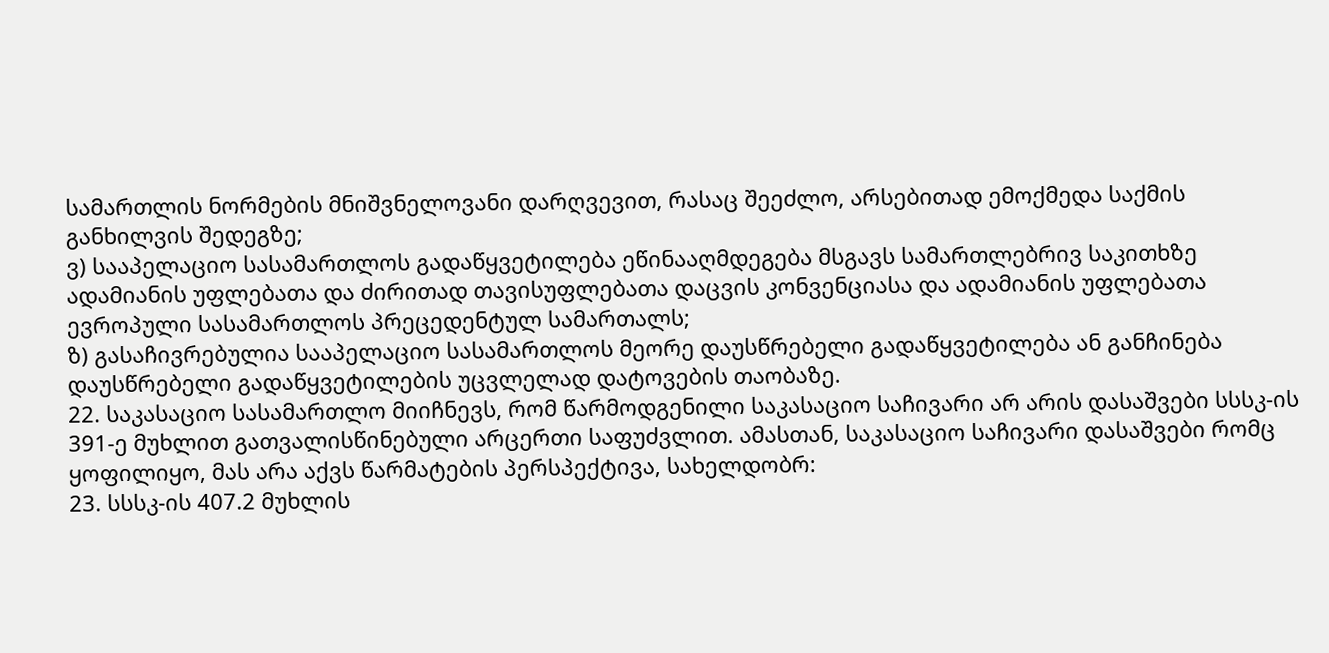სამართლის ნორმების მნიშვნელოვანი დარღვევით, რასაც შეეძლო, არსებითად ემოქმედა საქმის განხილვის შედეგზე;
ვ) სააპელაციო სასამართლოს გადაწყვეტილება ეწინააღმდეგება მსგავს სამართლებრივ საკითხზე ადამიანის უფლებათა და ძირითად თავისუფლებათა დაცვის კონვენციასა და ადამიანის უფლებათა ევროპული სასამართლოს პრეცედენტულ სამართალს;
ზ) გასაჩივრებულია სააპელაციო სასამართლოს მეორე დაუსწრებელი გადაწყვეტილება ან განჩინება დაუსწრებელი გადაწყვეტილების უცვლელად დატოვების თაობაზე.
22. საკასაციო სასამართლო მიიჩნევს, რომ წარმოდგენილი საკასაციო საჩივარი არ არის დასაშვები სსსკ-ის 391-ე მუხლით გათვალისწინებული არცერთი საფუძვლით. ამასთან, საკასაციო საჩივარი დასაშვები რომც ყოფილიყო, მას არა აქვს წარმატების პერსპექტივა, სახელდობრ:
23. სსსკ-ის 407.2 მუხლის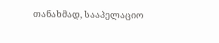თანახმად, სააპელაციო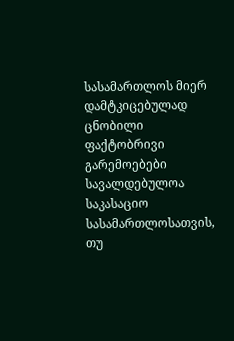სასამართლოს მიერ დამტკიცებულად ცნობილი ფაქტობრივი გარემოებები სავალდებულოა საკასაციო სასამართლოსათვის, თუ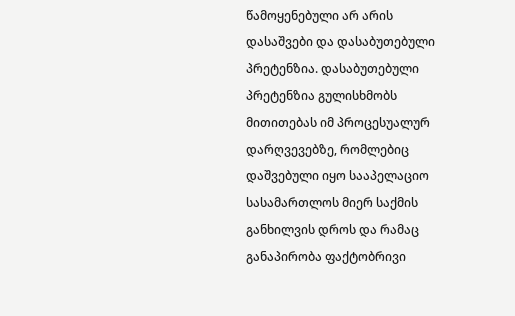წამოყენებული არ არის დასაშვები და დასაბუთებული პრეტენზია. დასაბუთებული პრეტენზია გულისხმობს მითითებას იმ პროცესუალურ დარღვევებზე, რომლებიც დაშვებული იყო სააპელაციო სასამართლოს მიერ საქმის განხილვის დროს და რამაც განაპირობა ფაქტობრივი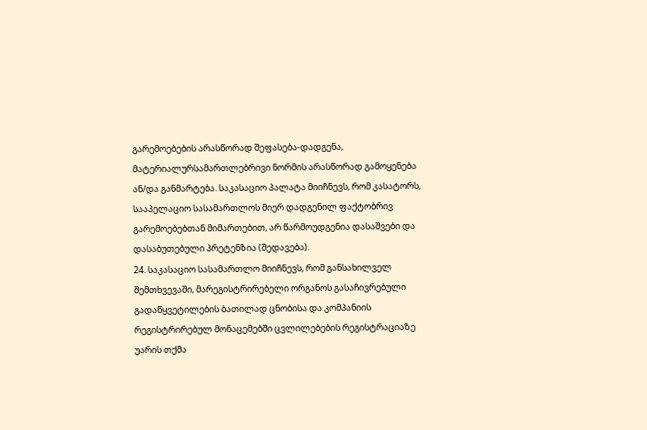გარემოებების არასწორად შეფასება-დადგენა, მატერიალურსამართლებრივი ნორმის არასწორად გამოყენება ან/და განმარტება. საკასაციო პალატა მიიჩნევს, რომ კასატორს, სააპელაციო სასამართლოს მიერ დადგენილ ფაქტობრივ გარემოებებთან მიმართებით, არ წარმოუდგენია დასაშვები და დასაბუთებული პრეტენზია (შედავება).
24. საკასაციო სასამართლო მიიჩნევს, რომ განსახილველ შემთხვევაში, მარეგისტრირებელი ორგანოს გასაჩივრებული გადაწყვეტილების ბათილად ცნობისა და კომპანიის რეგისტრირებულ მონაცემებში ცვლილებების რეგისტრაციაზე უარის თქმა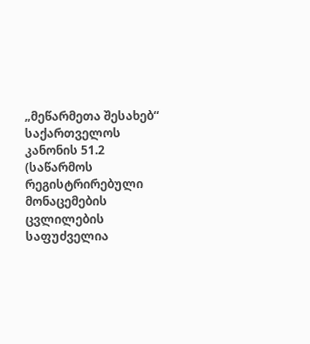„მეწარმეთა შესახებ“ საქართველოს კანონის 51.2 (საწარმოს რეგისტრირებული მონაცემების ცვლილების საფუძველია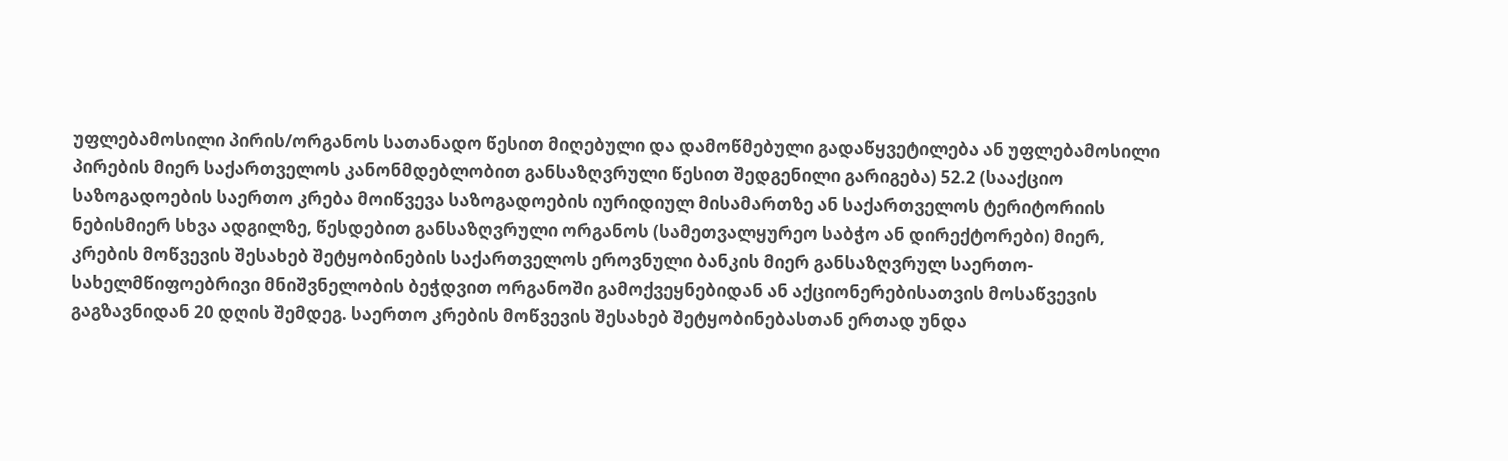უფლებამოსილი პირის/ორგანოს სათანადო წესით მიღებული და დამოწმებული გადაწყვეტილება ან უფლებამოსილი პირების მიერ საქართველოს კანონმდებლობით განსაზღვრული წესით შედგენილი გარიგება) 52.2 (სააქციო საზოგადოების საერთო კრება მოიწვევა საზოგადოების იურიდიულ მისამართზე ან საქართველოს ტერიტორიის ნებისმიერ სხვა ადგილზე, წესდებით განსაზღვრული ორგანოს (სამეთვალყურეო საბჭო ან დირექტორები) მიერ, კრების მოწვევის შესახებ შეტყობინების საქართველოს ეროვნული ბანკის მიერ განსაზღვრულ საერთო-სახელმწიფოებრივი მნიშვნელობის ბეჭდვით ორგანოში გამოქვეყნებიდან ან აქციონერებისათვის მოსაწვევის გაგზავნიდან 20 დღის შემდეგ. საერთო კრების მოწვევის შესახებ შეტყობინებასთან ერთად უნდა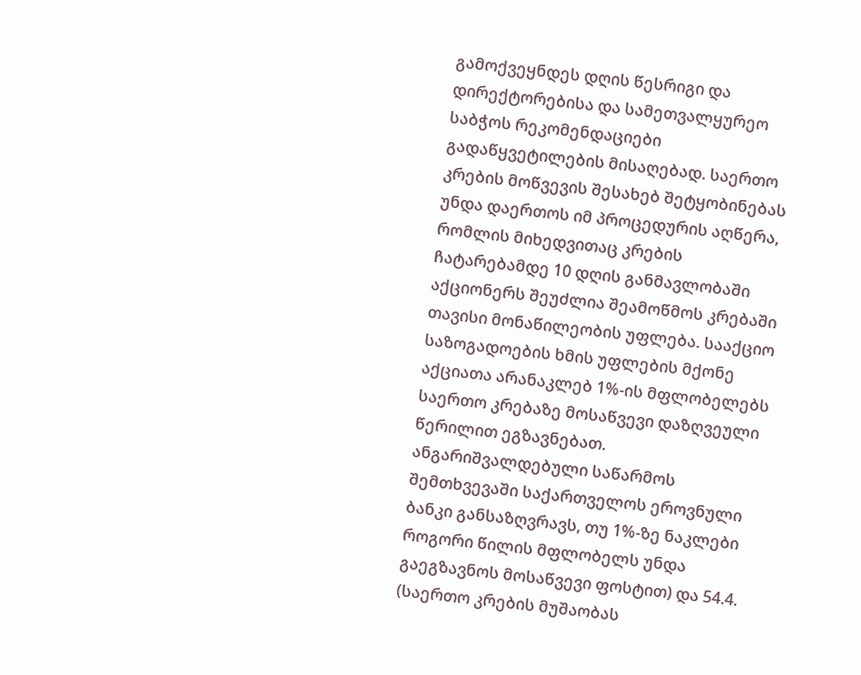გამოქვეყნდეს დღის წესრიგი და დირექტორებისა და სამეთვალყურეო საბჭოს რეკომენდაციები გადაწყვეტილების მისაღებად. საერთო კრების მოწვევის შესახებ შეტყობინებას უნდა დაერთოს იმ პროცედურის აღწერა, რომლის მიხედვითაც კრების ჩატარებამდე 10 დღის განმავლობაში აქციონერს შეუძლია შეამოწმოს კრებაში თავისი მონაწილეობის უფლება. სააქციო საზოგადოების ხმის უფლების მქონე აქციათა არანაკლებ 1%-ის მფლობელებს საერთო კრებაზე მოსაწვევი დაზღვეული წერილით ეგზავნებათ. ანგარიშვალდებული საწარმოს შემთხვევაში საქართველოს ეროვნული ბანკი განსაზღვრავს, თუ 1%-ზე ნაკლები როგორი წილის მფლობელს უნდა გაეგზავნოს მოსაწვევი ფოსტით) და 54.4. (საერთო კრების მუშაობას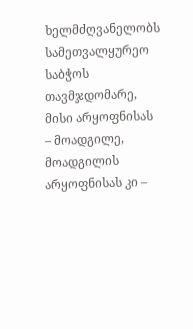ხელმძღვანელობს სამეთვალყურეო საბჭოს თავმჯდომარე, მისი არყოფნისას – მოადგილე, მოადგილის არყოფნისას კი –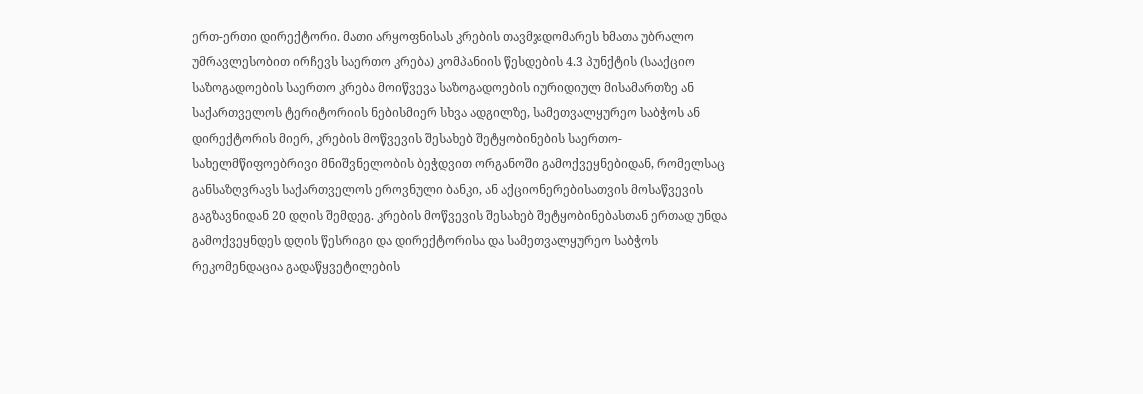ერთ-ერთი დირექტორი. მათი არყოფნისას კრების თავმჯდომარეს ხმათა უბრალო უმრავლესობით ირჩევს საერთო კრება) კომპანიის წესდების 4.3 პუნქტის (სააქციო საზოგადოების საერთო კრება მოიწვევა საზოგადოების იურიდიულ მისამართზე ან საქართველოს ტერიტორიის ნებისმიერ სხვა ადგილზე, სამეთვალყურეო საბჭოს ან დირექტორის მიერ, კრების მოწვევის შესახებ შეტყობინების საერთო-სახელმწიფოებრივი მნიშვნელობის ბეჭდვით ორგანოში გამოქვეყნებიდან, რომელსაც განსაზღვრავს საქართველოს ეროვნული ბანკი, ან აქციონერებისათვის მოსაწვევის გაგზავნიდან 20 დღის შემდეგ. კრების მოწვევის შესახებ შეტყობინებასთან ერთად უნდა გამოქვეყნდეს დღის წესრიგი და დირექტორისა და სამეთვალყურეო საბჭოს რეკომენდაცია გადაწყვეტილების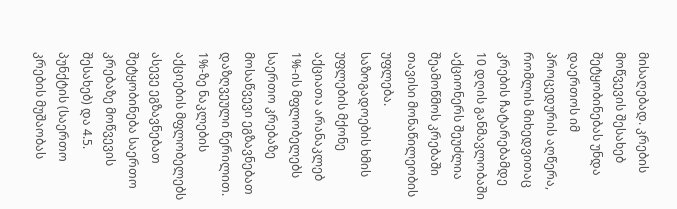მისაღებად. კრების მოწვევის შესახებ შეტყობინებას უნდა დაერთოს იმ პროცედურის აღწერა, რომლის მიხედვითაც კრების ჩატარებამდე 10 დღის განმავლობაში აქციონერს შეუძლია შეამოწმოს კრებაში თავისი მონაწილეობის უფლება. საზოგადოების ხმის უფლების მქონე აქციათა არანაკლებ 1%-ის მფლობელებს საერთო კრებაზე მოსაწვევი ეგზავნებათ დაზღვეული წერილით. 1%-ზე ნაკლების აქციების მფლობელებს ასევე ეგზავნებათ შეტყობინება საერთო კრებაზე მოწვევის შესახებ) და 4.5. პუნქტის (საერთო კრების მუშაობას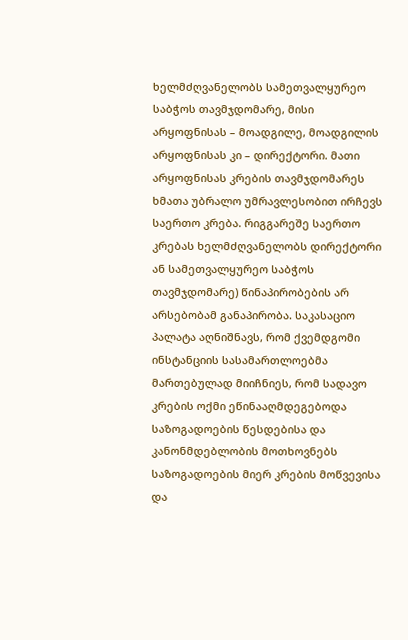ხელმძღვანელობს სამეთვალყურეო საბჭოს თავმჯდომარე, მისი არყოფნისას – მოადგილე, მოადგილის არყოფნისას კი – დირექტორი. მათი არყოფნისას კრების თავმჯდომარეს ხმათა უბრალო უმრავლესობით ირჩევს საერთო კრება. რიგგარეშე საერთო კრებას ხელმძღვანელობს დირექტორი ან სამეთვალყურეო საბჭოს თავმჯდომარე) წინაპირობების არ არსებობამ განაპირობა. საკასაციო პალატა აღნიშნავს, რომ ქვემდგომი ინსტანციის სასამართლოებმა მართებულად მიიჩნიეს, რომ სადავო კრების ოქმი ეწინააღმდეგებოდა საზოგადოების წესდებისა და კანონმდებლობის მოთხოვნებს საზოგადოების მიერ კრების მოწვევისა და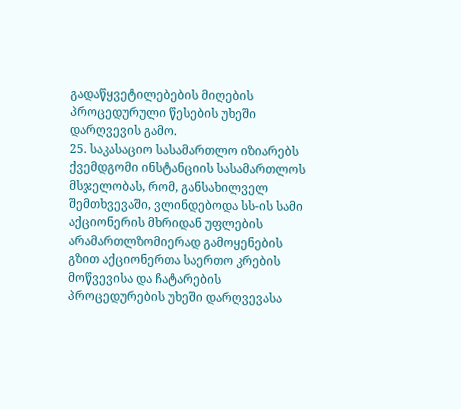გადაწყვეტილებების მიღების პროცედურული წესების უხეში დარღვევის გამო.
25. საკასაციო სასამართლო იზიარებს ქვემდგომი ინსტანციის სასამართლოს მსჯელობას, რომ, განსახილველ შემთხვევაში, ვლინდებოდა სს-ის სამი აქციონერის მხრიდან უფლების არამართლზომიერად გამოყენების გზით აქციონერთა საერთო კრების მოწვევისა და ჩატარების პროცედურების უხეში დარღვევასა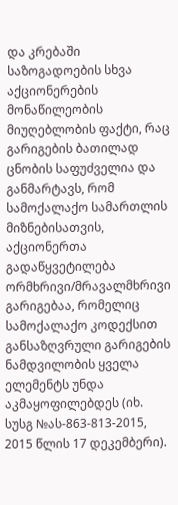და კრებაში საზოგადოების სხვა აქციონერების მონაწილეობის მიუღებლობის ფაქტი, რაც გარიგების ბათილად ცნობის საფუძველია და განმარტავს, რომ სამოქალაქო სამართლის მიზნებისათვის, აქციონერთა გადაწყვეტილება ორმხრივი/მრავალმხრივი გარიგებაა, რომელიც სამოქალაქო კოდექსით განსაზღვრული გარიგების ნამდვილობის ყველა ელემენტს უნდა აკმაყოფილებდეს (იხ. სუსგ №ას-863-813-2015, 2015 წლის 17 დეკემბერი).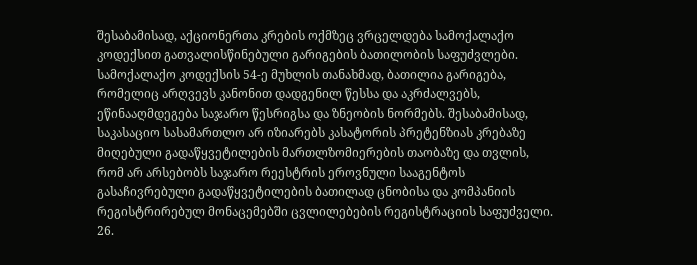შესაბამისად, აქციონერთა კრების ოქმზეც ვრცელდება სამოქალაქო კოდექსით გათვალისწინებული გარიგების ბათილობის საფუძვლები. სამოქალაქო კოდექსის 54-ე მუხლის თანახმად, ბათილია გარიგება, რომელიც არღვევს კანონით დადგენილ წესსა და აკრძალვებს, ეწინააღმდეგება საჯარო წესრიგსა და ზნეობის ნორმებს. შესაბამისად, საკასაციო სასამართლო არ იზიარებს კასატორის პრეტენზიას კრებაზე მიღებული გადაწყვეტილების მართლზომიერების თაობაზე და თვლის, რომ არ არსებობს საჯარო რეესტრის ეროვნული სააგენტოს გასაჩივრებული გადაწყვეტილების ბათილად ცნობისა და კომპანიის რეგისტრირებულ მონაცემებში ცვლილებების რეგისტრაციის საფუძველი.
26.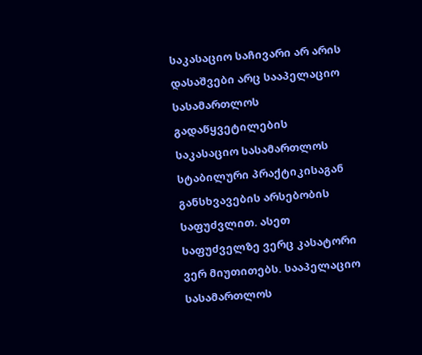საკასაციო საჩივარი არ არის დასაშვები არც სააპელაციო სასამართლოს გადაწყვეტილების საკასაციო სასამართლოს სტაბილური პრაქტიკისაგან განსხვავების არსებობის საფუძვლით. ასეთ საფუძველზე ვერც კასატორი ვერ მიუთითებს. სააპელაციო სასამართლოს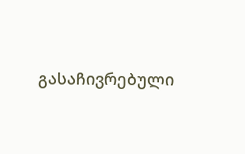გასაჩივრებული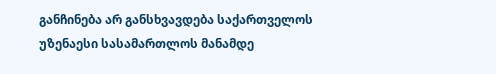განჩინება არ განსხვავდება საქართველოს უზენაესი სასამართლოს მანამდე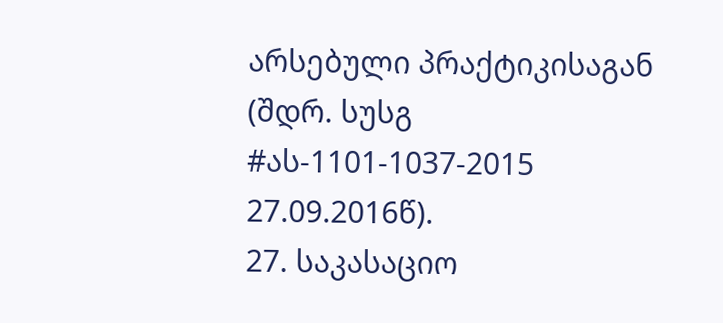არსებული პრაქტიკისაგან (შდრ. სუსგ #ას-1101-1037-2015 27.09.2016წ).
27. საკასაციო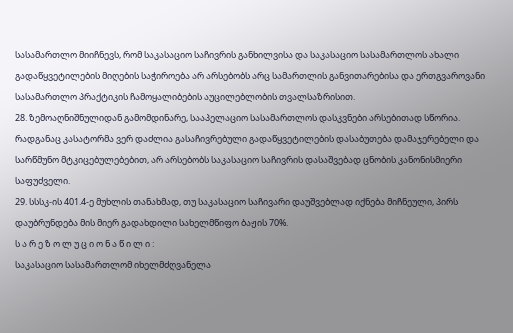სასამართლო მიიჩნევს, რომ საკასაციო საჩივრის განხილვისა და საკასაციო სასამართლოს ახალი გადაწყვეტილების მიღების საჭიროება არ არსებობს არც სამართლის განვითარებისა და ერთგვაროვანი სასამართლო პრაქტიკის ჩამოყალიბების აუცილებლობის თვალსაზრისით.
28. ზემოაღნიშნულიდან გამომდინარე, სააპელაციო სასამართლოს დასკვნები არსებითად სწორია. რადგანაც კასატორმა ვერ დაძლია გასაჩივრებული გადაწყვეტილების დასაბუთება დამაჯერებელი და სარწმუნო მტკიცებულებებით, არ არსებობს საკასაციო საჩივრის დასაშვებად ცნობის კანონისმიერი საფუძველი.
29. სსსკ-ის 401.4-ე მუხლის თანახმად, თუ საკასაციო საჩივარი დაუშვებლად იქნება მიჩნეული, პირს დაუბრუნდება მის მიერ გადახდილი სახელმწიფო ბაჟის 70%.
ს ა რ ე ზ ო ლ უ ც ი ო ნ ა წ ი ლ ი :
საკასაციო სასამართლომ იხელმძღვანელა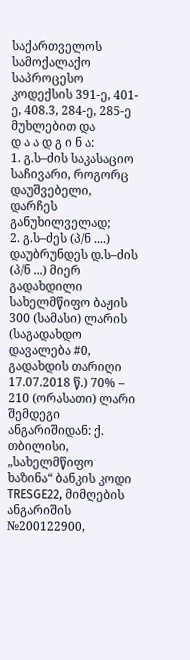საქართველოს სამოქალაქო საპროცესო კოდექსის 391-ე, 401-ე, 408.3, 284-ე, 285-ე მუხლებით და
დ ა ა დ გ ი ნ ა:
1. გ.ს–ძის საკასაციო საჩივარი, როგორც დაუშვებელი, დარჩეს განუხილველად;
2. გ.ს–ძეს (პ/ნ ....) დაუბრუნდეს დ.ს–ძის (პ/ნ ...) მიერ გადახდილი სახელმწიფო ბაჟის 300 (სამასი) ლარის (საგადახდო დავალება #0, გადახდის თარიღი 17.07.2018 წ.) 70% – 210 (ორასათი) ლარი შემდეგი ანგარიშიდან: ქ. თბილისი, „სახელმწიფო ხაზინა“ ბანკის კოდი TRESGE22, მიმღების ანგარიშის №200122900,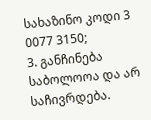სახაზინო კოდი 3 0077 3150;
3. განჩინება საბოლოოა და არ საჩივრდება.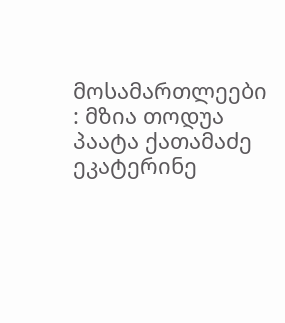მოსამართლეები : მზია თოდუა
პაატა ქათამაძე
ეკატერინე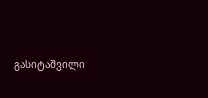გასიტაშვილი